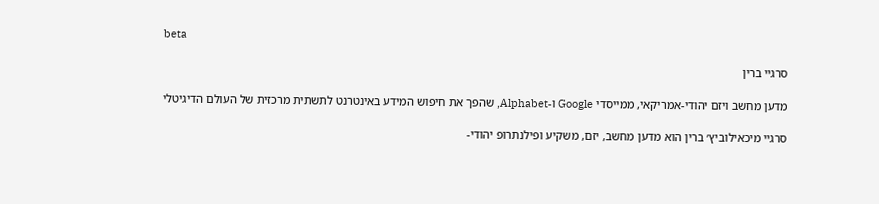beta

סרגיי ברין

מדען מחשב ויזם יהודי-אמריקאי, ממייסדי Google ו-Alphabet, שהפך את חיפוש המידע באינטרנט לתשתית מרכזית של העולם הדיגיטלי

סרגיי מיכאילוביץ׳ ברין הוא מדען מחשב, יזם, משקיע ופילנתרופ יהודי-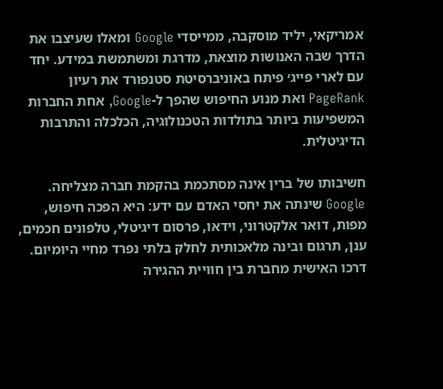אמריקאי, יליד מוסקבה, ממייסדי Google ומאלו שעיצבו את הדרך שבה האנושות מוצאת, מדרגת ומשתמשת במידע. יחד עם לארי פייג׳ פיתח באוניברסיטת סטנפורד את רעיון PageRank ואת מנוע החיפוש שהפך ל-Google, אחת החברות המשפיעות ביותר בתולדות הטכנולוגיה, הכלכלה והתרבות הדיגיטלית.

חשיבותו של ברין אינה מסתכמת בהקמת חברה מצליחה. Google שינתה את יחסי האדם עם ידע: היא הפכה חיפוש, מפות, דואר אלקטרוני, וידאו, פרסום דיגיטלי, טלפונים חכמים, ענן, תרגום ובינה מלאכותית לחלק בלתי נפרד מחיי היומיום. דרכו האישית מחברת בין חוויית ההגירה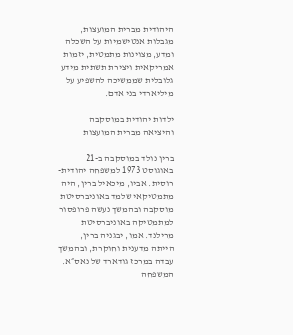היהודית מברית המועצות, מגבלות אנטישמיות על השכלה ומדע, מצוינות מתמטית, יזמות אמריקאית ויצירת תשתית מידע גלובלית שממשיכה להשפיע על מיליארדי בני אדם.

ילדות יהודית במוסקבה והיציאה מברית המועצות

ברין נולד במוסקבה ב-21 באוגוסט 1973 למשפחה יהודית-רוסית. אביו, מיכאיל ברין, היה מתמטיקאי שלמד באוניברסיטת מוסקבה ובהמשך נעשה פרופסור למתמטיקה באוניברסיטת מרילנד. אמו, יבגניה ברין, הייתה מדענית וחוקרת, ובהמשך עבדה במרכז גודארד של נאס״א. המשפחה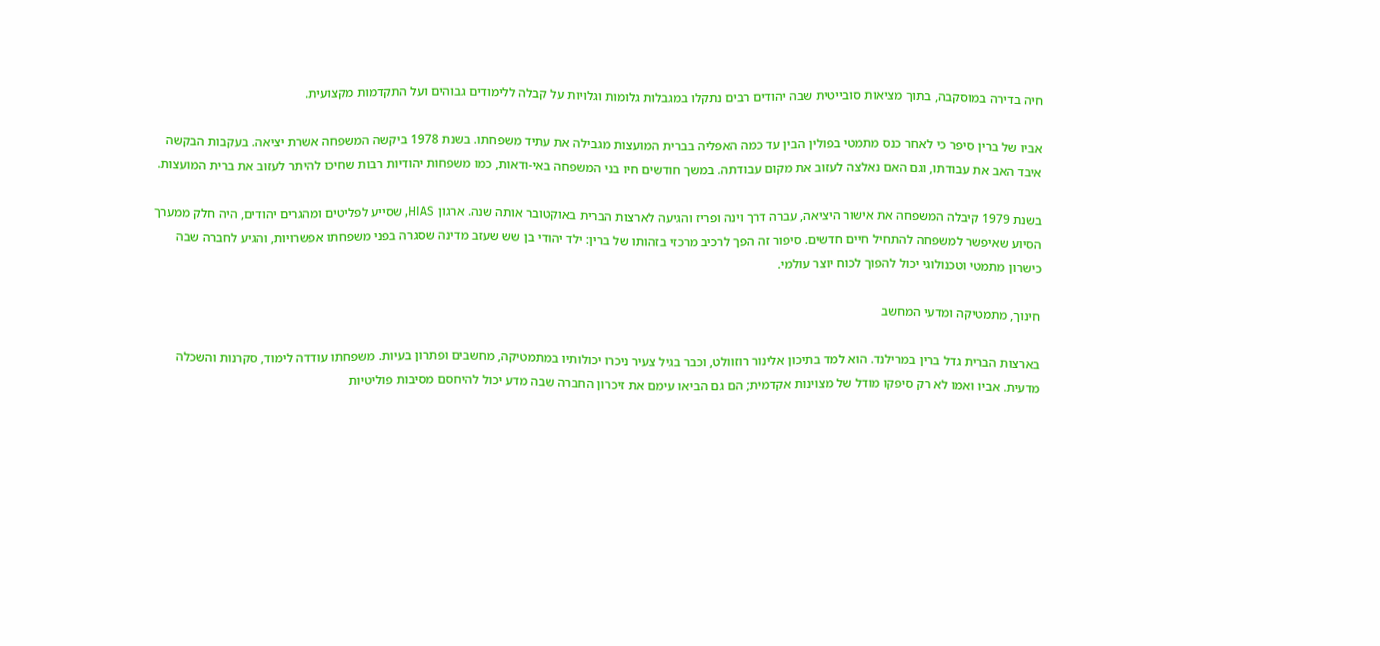חיה בדירה במוסקבה, בתוך מציאות סובייטית שבה יהודים רבים נתקלו במגבלות גלומות וגלויות על קבלה ללימודים גבוהים ועל התקדמות מקצועית.

אביו של ברין סיפר כי לאחר כנס מתמטי בפולין הבין עד כמה האפליה בברית המועצות מגבילה את עתיד משפחתו. בשנת 1978 ביקשה המשפחה אשרת יציאה. בעקבות הבקשה איבד האב את עבודתו, וגם האם נאלצה לעזוב את מקום עבודתה. במשך חודשים חיו בני המשפחה באי-ודאות, כמו משפחות יהודיות רבות שחיכו להיתר לעזוב את ברית המועצות.

בשנת 1979 קיבלה המשפחה את אישור היציאה, עברה דרך וינה ופריז והגיעה לארצות הברית באוקטובר אותה שנה. ארגון HIAS, שסייע לפליטים ומהגרים יהודים, היה חלק ממערך הסיוע שאיפשר למשפחה להתחיל חיים חדשים. סיפור זה הפך לרכיב מרכזי בזהותו של ברין: ילד יהודי בן שש שעזב מדינה שסגרה בפני משפחתו אפשרויות, והגיע לחברה שבה כישרון מתמטי וטכנולוגי יכול להפוך לכוח יוצר עולמי.

חינוך, מתמטיקה ומדעי המחשב

בארצות הברית גדל ברין במרילנד. הוא למד בתיכון אלינור רוזוולט, וכבר בגיל צעיר ניכרו יכולותיו במתמטיקה, מחשבים ופתרון בעיות. משפחתו עודדה לימוד, סקרנות והשכלה מדעית. אביו ואמו לא רק סיפקו מודל של מצוינות אקדמית; הם גם הביאו עימם את זיכרון החברה שבה מדע יכול להיחסם מסיבות פוליטיות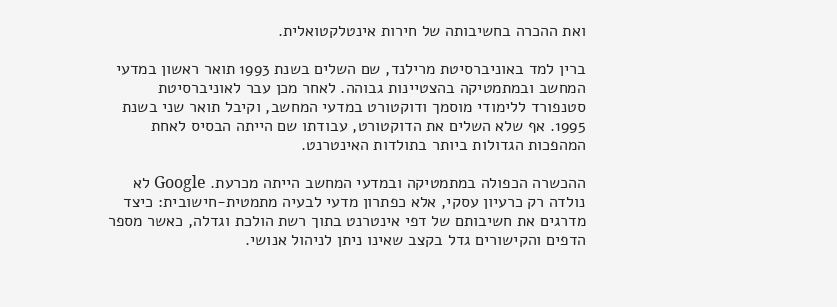ואת ההכרה בחשיבותה של חירות אינטלקטואלית.

ברין למד באוניברסיטת מרילנד, שם השלים בשנת 1993 תואר ראשון במדעי המחשב ובמתמטיקה בהצטיינות גבוהה. לאחר מכן עבר לאוניברסיטת סטנפורד ללימודי מוסמך ודוקטורט במדעי המחשב, וקיבל תואר שני בשנת 1995. אף שלא השלים את הדוקטורט, עבודתו שם הייתה הבסיס לאחת המהפכות הגדולות ביותר בתולדות האינטרנט.

ההכשרה הכפולה במתמטיקה ובמדעי המחשב הייתה מכרעת. Google לא נולדה רק כרעיון עסקי, אלא כפתרון מדעי לבעיה מתמטית-חישובית: כיצד מדרגים את חשיבותם של דפי אינטרנט בתוך רשת הולכת וגדלה, כאשר מספר הדפים והקישורים גדל בקצב שאינו ניתן לניהול אנושי.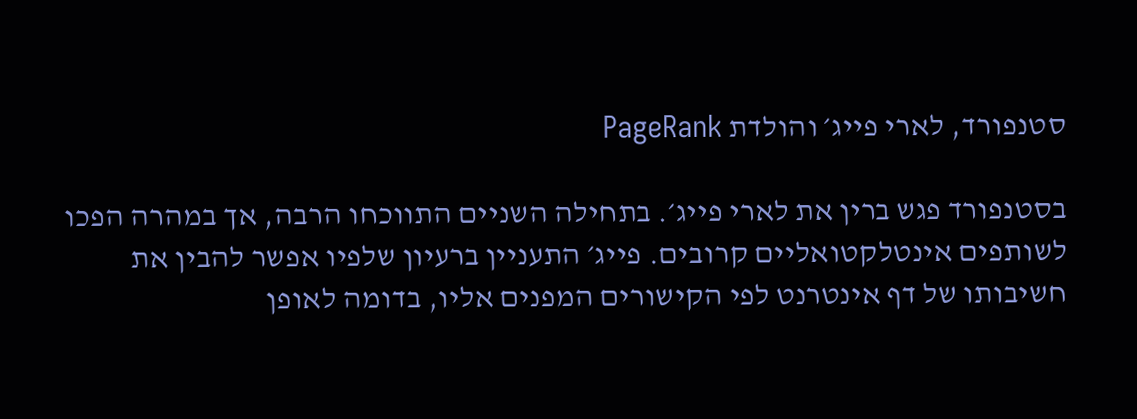סטנפורד, לארי פייג׳ והולדת PageRank

בסטנפורד פגש ברין את לארי פייג׳. בתחילה השניים התווכחו הרבה, אך במהרה הפכו לשותפים אינטלקטואליים קרובים. פייג׳ התעניין ברעיון שלפיו אפשר להבין את חשיבותו של דף אינטרנט לפי הקישורים המפנים אליו, בדומה לאופן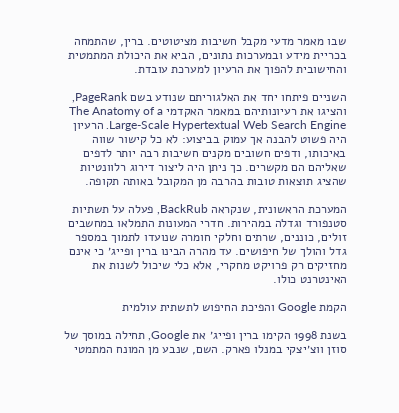שבו מאמר מדעי מקבל חשיבות מציטוטים. ברין, שהתמחה בכריית מידע ובמערכות נתונים, הביא את היכולת המתמטית והחישובית להפוך את הרעיון למערכת עובדת.

השניים פיתחו יחד את האלגוריתם שנודע בשם PageRank, והציגו את רעיונותיהם במאמר האקדמי The Anatomy of a Large-Scale Hypertextual Web Search Engine. הרעיון היה פשוט להבנה אך עמוק בביצוע: לא כל קישור שווה באיכותו, ודפים חשובים מקנים חשיבות רבה יותר לדפים שאליהם הם מקשרים. כך ניתן היה ליצור דירוג רלוונטיות שהציג תוצאות טובות בהרבה מן המקובל באותה תקופה.

המערכת הראשונית, שנקראה BackRub, פעלה על תשתיות סטנפורד וגדלה במהירות. חדרי המעונות התמלאו במחשבים זולים, כוננים, שרתים וחלקי חומרה שנועדו לתמוך במספר גדל והולך של חיפושים. עד מהרה הבינו ברין ופייג׳ כי אינם מחזיקים רק פרויקט מחקרי, אלא כלי שיכול לשנות את האינטרנט כולו.

הקמת Google והפיכת החיפוש לתשתית עולמית

בשנת 1998 הקימו ברין ופייג׳ את Google, תחילה במוסך של סוזן ווצ׳יצקי במנלו פארק. השם, שנבע מן המונח המתמטי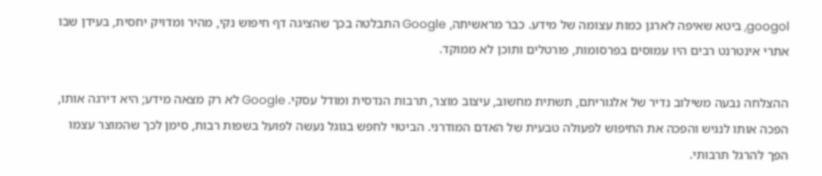googol, ביטא שאיפה לארגן כמות עצומה של מידע. כבר מראשיתה, Google התבלטה בכך שהציגה דף חיפוש נקי, מהיר ומדויק יחסית, בעידן שבו אתרי אינטרנט רבים היו עמוסים בפרסומות, פורטלים ותוכן לא ממוקד.

ההצלחה נבעה משילוב נדיר של אלגוריתם, תשתית מחשוב, עיצוב מוצר, תרבות הנדסית ומודל עסקי. Google לא רק מצאה מידע; היא דירגה אותו, הפכה אותו לנגיש והפכה את החיפוש לפעולה טבעית של האדם המודרני. הביטוי לחפש בגוגל נעשה לפועל בשפות רבות, סימן לכך שהמוצר עצמו הפך להרגל תרבותי.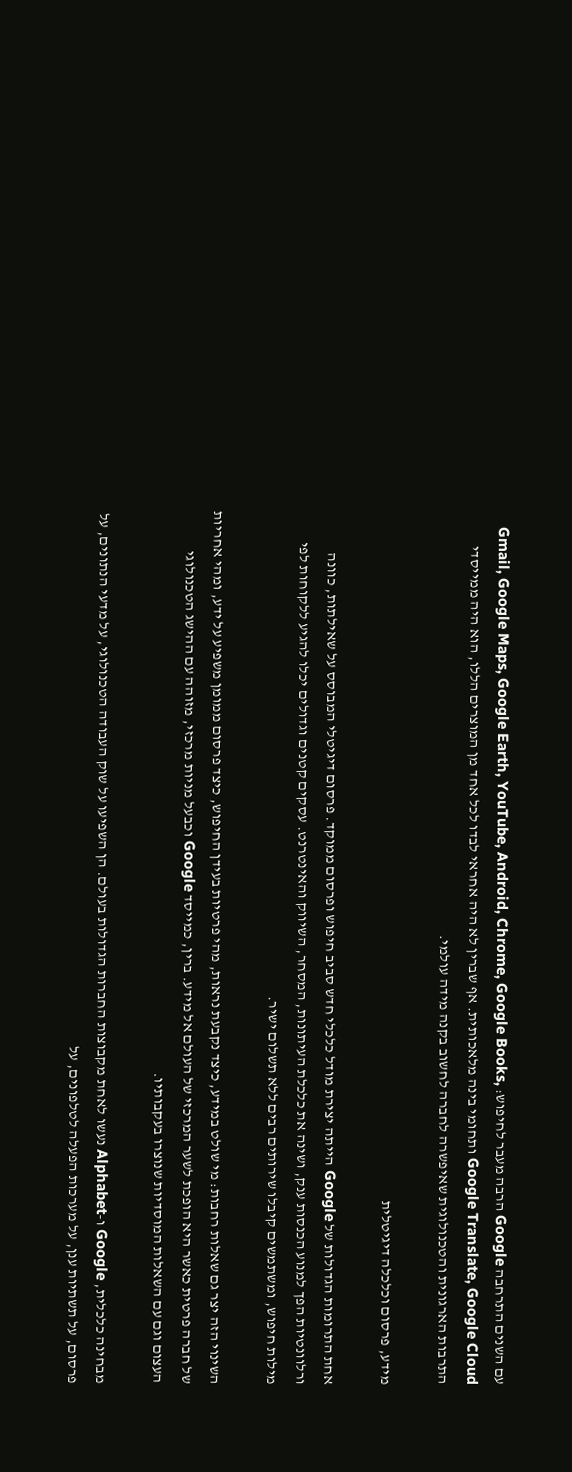עם השנים התרחבה Google הרבה מעבר לחיפוש: Gmail, Google Maps, Google Earth, YouTube, Android, Chrome, Google Books, Google Translate, Google Cloud ותחומי בינה מלאכותית. אף שברין לא היה אחראי לבדו לכל אחד מן המוצרים הללו, הוא היה ממייסדי התרבות הארגונית והטכנולוגית שאיפשרה לחברה לחשוב בקנה מידה עולמי.

מידע, פרסום וכלכלה דיגיטלית

אחת התרומות הגדולות של Google הייתה יצירת מודל כלכלי חדש סביב חיפוש ופרסום ממוקד. פרסום דיגיטלי המבוסס על שאילתות, כוונה ורלוונטיות הפך למנוע הכנסות ענק, ושינה את כלכלת העיתונות, המסחר, השיווק והאינטרנט. עסקים קטנים וגדולים יכלו להגיע ללקוחות לפי מילות חיפוש, ומשתמשים קיבלו שירותים רבים ללא תשלום ישיר.

השינוי הזה יצר גם שאלות רחבות: מי שולט במידע, כיצד נקבעת נראות, מהי פרטיות בעידן החיפוש, כיצד פרסום ממומן משפיע על ידע, ומהי אחריות של חברה פרטית כאשר היא הופכת לשער המרכזי של העולם אל מידע. ברין, כמייסד Google וכבעל מניות מרכזי, מזוהה עם ההישג הטכנולוגי העצום וגם עם השאלות המוסדיות שנוצרו בעקבותיו.

מבחינה כלכלית, Google ו-Alphabet נעשו לאחת מקבוצות החברות הגדולות בעולם. הן השפיעו על שוק העבודה הטכנולוגי, על מדעי הנתונים, על פרסום, על תשתיות ענן, על מערכות הפעלה לטלפונים, על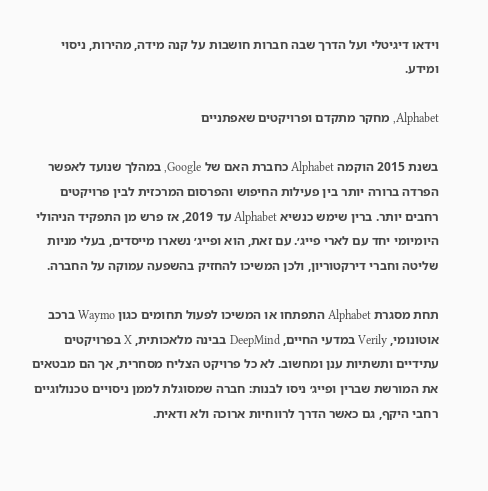וידאו דיגיטלי ועל הדרך שבה חברות חושבות על קנה מידה, מהירות, ניסוי ומידע.

Alphabet, מחקר מתקדם ופרויקטים שאפתניים

בשנת 2015 הוקמה Alphabet כחברת האם של Google, במהלך שנועד לאפשר הפרדה ברורה יותר בין פעילות החיפוש והפרסום המרכזית לבין פרויקטים רחבים יותר. ברין שימש כנשיא Alphabet עד 2019, אז פרש מן התפקיד הניהולי היומיומי יחד עם לארי פייג׳. עם זאת, הוא ופייג׳ נשארו מייסדים, בעלי מניות שליטה וחברי דירקטוריון, ולכן המשיכו להחזיק בהשפעה עמוקה על החברה.

תחת מסגרת Alphabet התפתחו או המשיכו לפעול תחומים כגון Waymo ברכב אוטונומי, Verily במדעי החיים, DeepMind בבינה מלאכותית, X בפרויקטים עתידיים ותשתיות ענן ומחשוב. לא כל פרויקט הצליח מסחרית, אך הם מבטאים את המורשת שברין ופייג׳ ניסו לבנות: חברה שמסוגלת לממן ניסויים טכנולוגיים רחבי היקף, גם כאשר הדרך לרווחיות ארוכה ולא ודאית.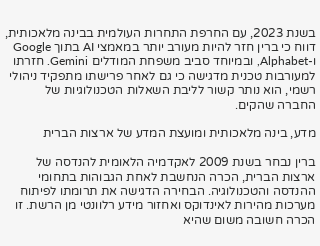בשנת 2023, עם החרפת התחרות העולמית בבינה מלאכותית, דווח כי ברין חזר להיות מעורב יותר במאמצי AI בתוך Google ו-Alphabet, ובמיוחד סביב משפחת המודלים Gemini. חזרתו למעורבות טכנית מדגישה כי גם לאחר פרישתו מתפקיד ניהולי רשמי, הוא נותר קשור לליבת השאלות הטכנולוגיות של החברה שהקים.

מדע, בינה מלאכותית ומועצת המדע של ארצות הברית

ברין נבחר בשנת 2009 לאקדמיה הלאומית להנדסה של ארצות הברית, הכרה הנחשבת לאחת הגבוהות בתחומי ההנדסה והטכנולוגיה. הבחירה הדגישה את תרומתו לפיתוח מערכות מהירות לאינדוקס ואחזור מידע רלוונטי מן הרשת. זו הכרה חשובה משום שהיא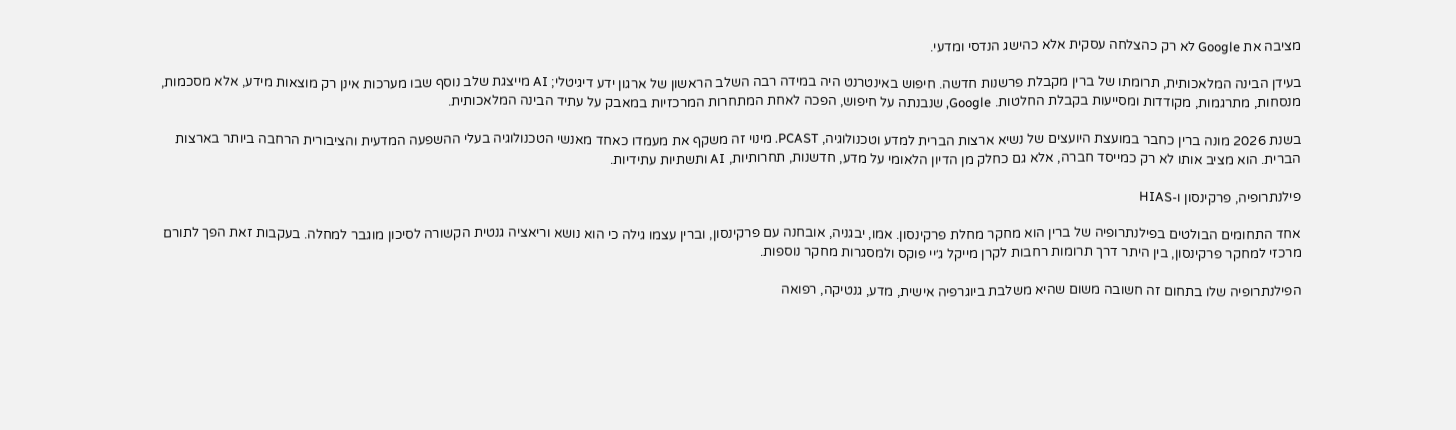מציבה את Google לא רק כהצלחה עסקית אלא כהישג הנדסי ומדעי.

בעידן הבינה המלאכותית, תרומתו של ברין מקבלת פרשנות חדשה. חיפוש באינטרנט היה במידה רבה השלב הראשון של ארגון ידע דיגיטלי; AI מייצגת שלב נוסף שבו מערכות אינן רק מוצאות מידע, אלא מסכמות, מנסחות, מתרגמות, מקודדות ומסייעות בקבלת החלטות. Google, שנבנתה על חיפוש, הפכה לאחת המתחרות המרכזיות במאבק על עתיד הבינה המלאכותית.

בשנת 2026 מונה ברין כחבר במועצת היועצים של נשיא ארצות הברית למדע וטכנולוגיה, PCAST. מינוי זה משקף את מעמדו כאחד מאנשי הטכנולוגיה בעלי ההשפעה המדעית והציבורית הרחבה ביותר בארצות הברית. הוא מציב אותו לא רק כמייסד חברה, אלא גם כחלק מן הדיון הלאומי על מדע, חדשנות, תחרותיות, AI ותשתיות עתידיות.

פילנתרופיה, פרקינסון ו-HIAS

אחד התחומים הבולטים בפילנתרופיה של ברין הוא מחקר מחלת פרקינסון. אמו, יבגניה, אובחנה עם פרקינסון, וברין עצמו גילה כי הוא נושא וריאציה גנטית הקשורה לסיכון מוגבר למחלה. בעקבות זאת הפך לתורם מרכזי למחקר פרקינסון, בין היתר דרך תרומות רחבות לקרן מייקל ג׳יי פוקס ולמסגרות מחקר נוספות.

הפילנתרופיה שלו בתחום זה חשובה משום שהיא משלבת ביוגרפיה אישית, מדע, גנטיקה, רפואה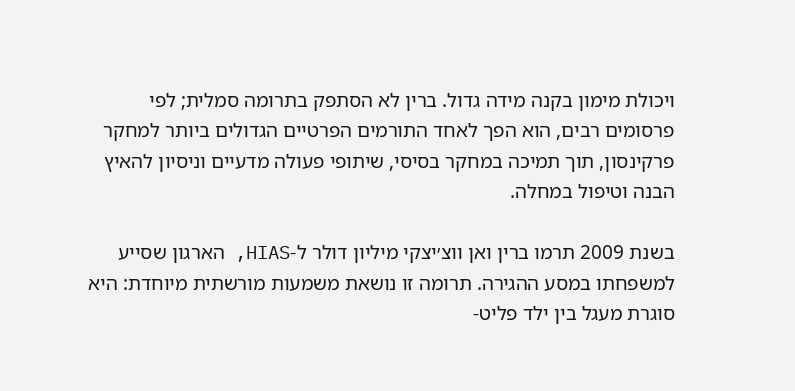ויכולת מימון בקנה מידה גדול. ברין לא הסתפק בתרומה סמלית; לפי פרסומים רבים, הוא הפך לאחד התורמים הפרטיים הגדולים ביותר למחקר פרקינסון, תוך תמיכה במחקר בסיסי, שיתופי פעולה מדעיים וניסיון להאיץ הבנה וטיפול במחלה.

בשנת 2009 תרמו ברין ואן ווצ׳יצקי מיליון דולר ל-HIAS, הארגון שסייע למשפחתו במסע ההגירה. תרומה זו נושאת משמעות מורשתית מיוחדת: היא סוגרת מעגל בין ילד פליט-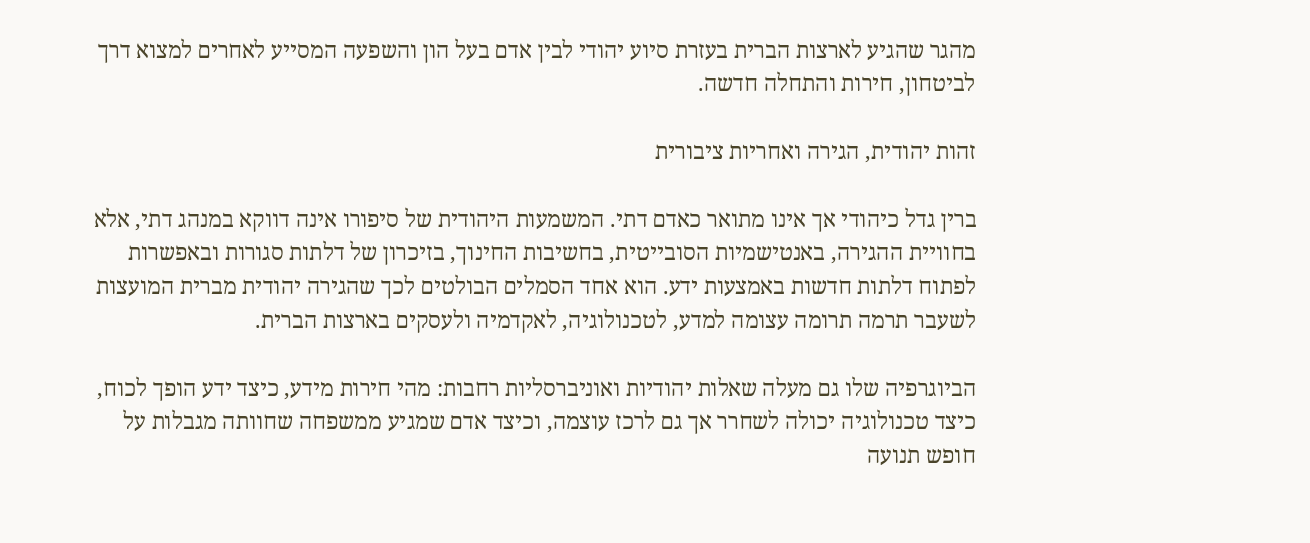מהגר שהגיע לארצות הברית בעזרת סיוע יהודי לבין אדם בעל הון והשפעה המסייע לאחרים למצוא דרך לביטחון, חירות והתחלה חדשה.

זהות יהודית, הגירה ואחריות ציבורית

ברין גדל כיהודי אך אינו מתואר כאדם דתי. המשמעות היהודית של סיפורו אינה דווקא במנהג דתי, אלא בחוויית ההגירה, באנטישמיות הסובייטית, בחשיבות החינוך, בזיכרון של דלתות סגורות ובאפשרות לפתוח דלתות חדשות באמצעות ידע. הוא אחד הסמלים הבולטים לכך שהגירה יהודית מברית המועצות לשעבר תרמה תרומה עצומה למדע, לטכנולוגיה, לאקדמיה ולעסקים בארצות הברית.

הביוגרפיה שלו גם מעלה שאלות יהודיות ואוניברסליות רחבות: מהי חירות מידע, כיצד ידע הופך לכוח, כיצד טכנולוגיה יכולה לשחרר אך גם לרכז עוצמה, וכיצד אדם שמגיע ממשפחה שחוותה מגבלות על חופש תנועה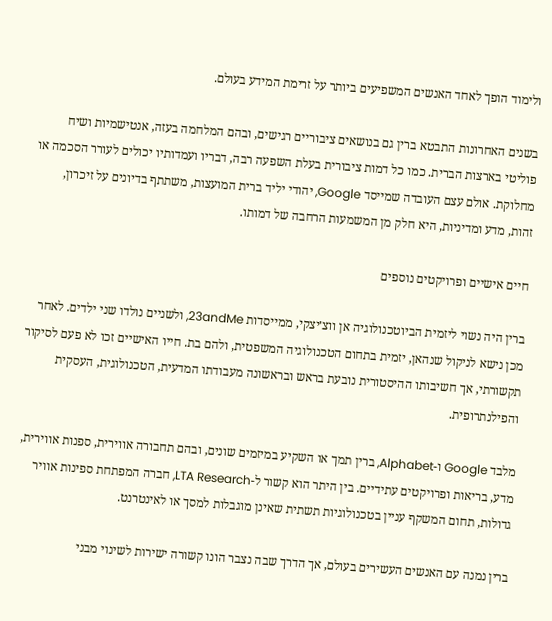ולימוד הופך לאחד האנשים המשפיעים ביותר על זרימת המידע בעולם.

בשנים האחרונות התבטא ברין גם בנושאים ציבוריים רגישים, ובהם המלחמה בעזה, אנטישמיות ושיח פוליטי בארצות הברית. כמו כל דמות ציבורית בעלת השפעה רבה, דבריו ועמדותיו יכולים לעורר הסכמה או מחלוקת. אולם עצם העובדה שמייסד Google, יהודי יליד ברית המועצות, משתתף בדיונים על זיכרון, זהות, מדע ומדיניות, היא חלק מן המשמעות הרחבה של דמותו.

חיים אישיים ופרויקטים נוספים

ברין היה נשוי ליזמית הביוטכנולוגיה אן ווצ׳יצקי, ממייסדות 23andMe, ולשניים נולדו שני ילדים. לאחר מכן נישא לניקול שנהאן, יזמית בתחום הטכנולוגיה המשפטית, ולהם בת. חייו האישיים זכו לא פעם לסיקור תקשורתי, אך חשיבותו ההיסטורית נובעת בראש ובראשונה מעבודתו המדעית, הטכנולוגית, העסקית והפילנתרופית.

מלבד Google ו-Alphabet, ברין תמך או השקיע במיזמים שונים, ובהם תחבורה אווירית, ספנות אווירית, מדע, בריאות ופרויקטים עתידיים. בין היתר הוא קשור ל-LTA Research, חברה המפתחת ספינות אוויר גדולות, תחום המשקף עניין בטכנולוגיות תשתית שאינן מוגבלות למסך או לאינטרנט.

ברין נמנה עם האנשים העשירים בעולם, אך הדרך שבה נצבר הונו קשורה ישירות לשינוי מבני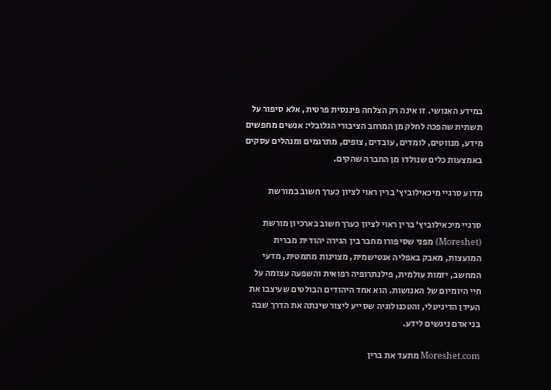במידע האנושי. זו אינה רק הצלחה פיננסית פרטית, אלא סיפור על תשתית שהפכה לחלק מן המרחב הציבורי הגלובלי: אנשים מחפשים מידע, מנווטים, לומדים, עובדים, צופים, מתרגמים ומנהלים עסקים באמצעות כלים שנולדו מן החברה שהקים.

מדוע סרגיי מיכאילוביץ׳ ברין ראוי לציון כערך חשוב במורשת

סרגיי מיכאילוביץ׳ ברין ראוי לציון כערך חשוב בארכיון מורשת (Moreshet) מפני שסיפורו מחבר בין הגירה יהודית מברית המועצות, מאבק באפליה אנטישמית, מצוינות מתמטית, מדעי המחשב, יזמות עולמית, פילנתרופיה רפואית והשפעה עצומה על חיי היומיום של האנושות. הוא אחד היהודים הבולטים שעיצבו את העידן הדיגיטלי, והטכנולוגיה שסייע ליצור שינתה את הדרך שבה בני אדם ניגשים לידע.

Moreshet.com מתעד את ברין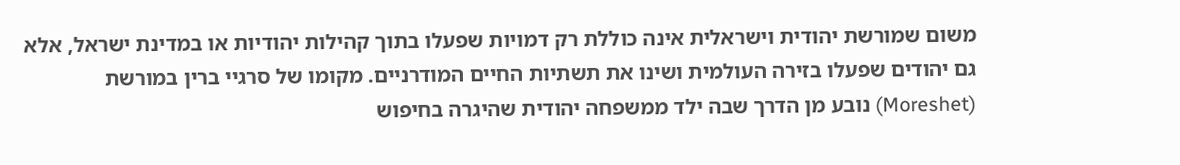משום שמורשת יהודית וישראלית אינה כוללת רק דמויות שפעלו בתוך קהילות יהודיות או במדינת ישראל, אלא גם יהודים שפעלו בזירה העולמית ושינו את תשתיות החיים המודרניים. מקומו של סרגיי ברין במורשת (Moreshet) נובע מן הדרך שבה ילד ממשפחה יהודית שהיגרה בחיפוש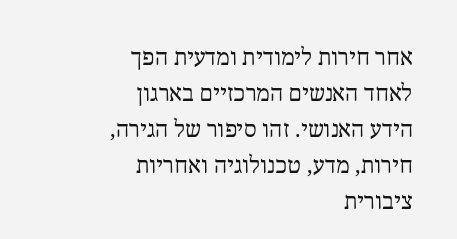אחר חירות לימודית ומדעית הפך לאחד האנשים המרכזיים בארגון הידע האנושי. זהו סיפור של הגירה, חירות, מדע, טכנולוגיה ואחריות ציבורית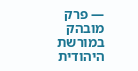— פרק מובהק במורשת היהודית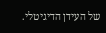של העידן הדיגיטלי.